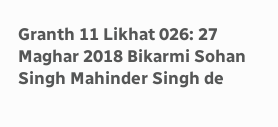Granth 11 Likhat 026: 27 Maghar 2018 Bikarmi Sohan Singh Mahinder Singh de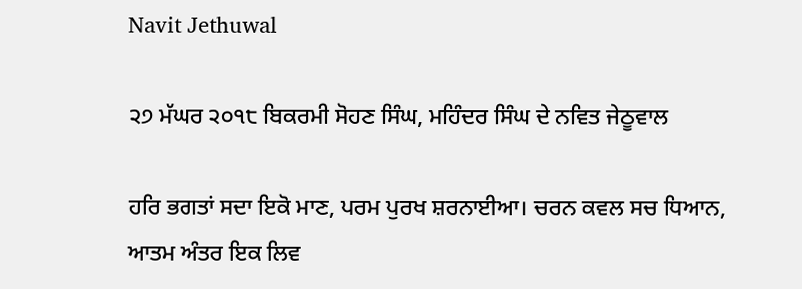Navit Jethuwal

੨੭ ਮੱਘਰ ੨੦੧੮ ਬਿਕਰਮੀ ਸੋਹਣ ਸਿੰਘ, ਮਹਿੰਦਰ ਸਿੰਘ ਦੇ ਨਵਿਤ ਜੇਠੂਵਾਲ

ਹਰਿ ਭਗਤਾਂ ਸਦਾ ਇਕੋ ਮਾਣ, ਪਰਮ ਪੁਰਖ ਸ਼ਰਨਾਈਆ। ਚਰਨ ਕਵਲ ਸਚ ਧਿਆਨ, ਆਤਮ ਅੰਤਰ ਇਕ ਲਿਵ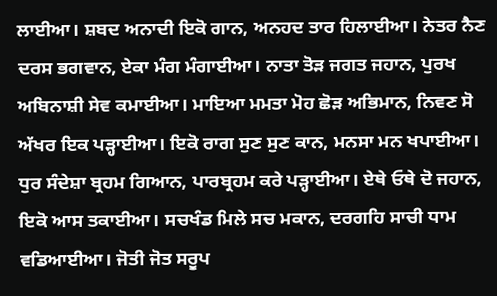ਲਾਈਆ। ਸ਼ਬਦ ਅਨਾਦੀ ਇਕੋ ਗਾਨ, ਅਨਹਦ ਤਾਰ ਹਿਲਾਈਆ। ਨੇਤਰ ਨੈਣ ਦਰਸ ਭਗਵਾਨ, ਏਕਾ ਮੰਗ ਮੰਗਾਈਆ। ਨਾਤਾ ਤੋੜ ਜਗਤ ਜਹਾਨ, ਪੁਰਖ ਅਬਿਨਾਸ਼ੀ ਸੇਵ ਕਮਾਈਆ। ਮਾਇਆ ਮਮਤਾ ਮੋਹ ਛੋੜ ਅਭਿਮਾਨ, ਨਿਵਣ ਸੋ ਅੱਖਰ ਇਕ ਪੜ੍ਹਾਈਆ। ਇਕੋ ਰਾਗ ਸੁਣ ਸੁਣ ਕਾਨ, ਮਨਸਾ ਮਨ ਖਪਾਈਆ। ਧੁਰ ਸੰਦੇਸ਼ਾ ਬ੍ਰਹਮ ਗਿਆਨ, ਪਾਰਬ੍ਰਹਮ ਕਰੇ ਪੜ੍ਹਾਈਆ। ਏਥੇ ਓਥੇ ਦੋ ਜਹਾਨ, ਇਕੋ ਆਸ ਤਕਾਈਆ। ਸਚਖੰਡ ਮਿਲੇ ਸਚ ਮਕਾਨ, ਦਰਗਹਿ ਸਾਚੀ ਧਾਮ ਵਡਿਆਈਆ। ਜੋਤੀ ਜੋਤ ਸਰੂਪ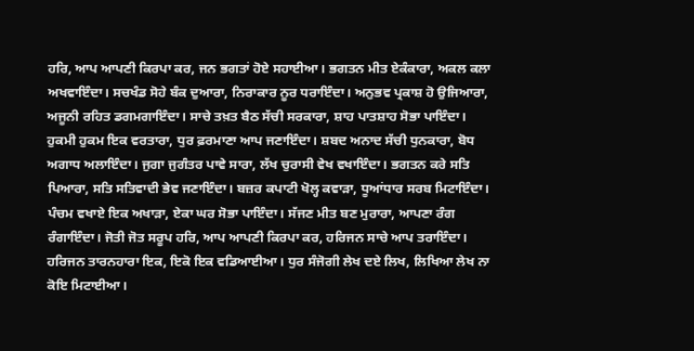ਹਰਿ, ਆਪ ਆਪਣੀ ਕਿਰਪਾ ਕਰ, ਜਨ ਭਗਤਾਂ ਹੋਏ ਸਹਾਈਆ। ਭਗਤਨ ਮੀਤ ਏਕੰਕਾਰਾ, ਅਕਲ ਕਲਾ ਅਖਵਾਇੰਦਾ। ਸਚਖੰਡ ਸੋਹੇ ਬੰਕ ਦੁਆਰਾ, ਨਿਰਾਕਾਰ ਨੂਰ ਧਰਾਇੰਦਾ। ਅਨੁਭਵ ਪ੍ਰਕਾਸ਼ ਹੋ ਉਜਿਆਰਾ, ਅਜੂਨੀ ਰਹਿਤ ਡਗਮਗਾਇੰਦਾ। ਸਾਚੇ ਤਖ਼ਤ ਬੈਠ ਸੱਚੀ ਸਰਕਾਰਾ, ਸ਼ਾਹ ਪਾਤਸ਼ਾਹ ਸੋਭਾ ਪਾਇੰਦਾ। ਹੁਕਮੀ ਹੁਕਮ ਇਕ ਵਰਤਾਰਾ, ਧੁਰ ਫ਼ਰਮਾਣਾ ਆਪ ਜਣਾਇੰਦਾ। ਸ਼ਬਦ ਅਨਾਦ ਸੱਚੀ ਧੁਨਕਾਰਾ, ਬੋਧ ਅਗਾਧ ਅਲਾਇੰਦਾ। ਜੁਗਾ ਜੁਗੰਤਰ ਪਾਵੇ ਸਾਰਾ, ਲੱਖ ਚੁਰਾਸੀ ਵੇਖ ਵਖਾਇੰਦਾ। ਭਗਤਨ ਕਰੇ ਸਤਿ ਪਿਆਰਾ, ਸਤਿ ਸਤਿਵਾਦੀ ਭੇਵ ਜਣਾਇੰਦਾ। ਬਜ਼ਰ ਕਪਾਟੀ ਖੋਲ੍ਹ ਕਵਾੜਾ, ਧੂਆਂਧਾਰ ਸਰਬ ਮਿਟਾਇੰਦਾ। ਪੰਚਮ ਵਖਾਏ ਇਕ ਅਖਾੜਾ, ਏਕਾ ਘਰ ਸੋਭਾ ਪਾਇੰਦਾ। ਸੱਜਣ ਮੀਤ ਬਣ ਮੁਰਾਰਾ, ਆਪਣਾ ਰੰਗ ਰੰਗਾਇੰਦਾ। ਜੋਤੀ ਜੋਤ ਸਰੂਪ ਹਰਿ, ਆਪ ਆਪਣੀ ਕਿਰਪਾ ਕਰ, ਹਰਿਜਨ ਸਾਚੇ ਆਪ ਤਰਾਇੰਦਾ। ਹਰਿਜਨ ਤਾਰਨਹਾਰਾ ਇਕ, ਇਕੋ ਇਕ ਵਡਿਆਈਆ। ਧੁਰ ਸੰਜੋਗੀ ਲੇਖ ਦਏ ਲਿਖ, ਲਿਖਿਆ ਲੇਖ ਨਾ ਕੋਇ ਮਿਟਾਈਆ।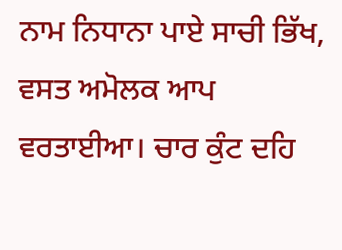ਨਾਮ ਨਿਧਾਨਾ ਪਾਏ ਸਾਚੀ ਭਿੱਖ, ਵਸਤ ਅਮੋਲਕ ਆਪ ਵਰਤਾਈਆ। ਚਾਰ ਕੁੰਟ ਦਹਿ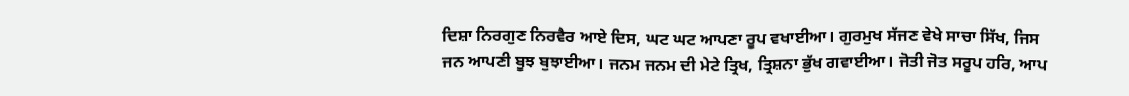ਦਿਸ਼ਾ ਨਿਰਗੁਣ ਨਿਰਵੈਰ ਆਏ ਦਿਸ, ਘਟ ਘਟ ਆਪਣਾ ਰੂਪ ਵਖਾਈਆ। ਗੁਰਮੁਖ ਸੱਜਣ ਵੇਖੇ ਸਾਚਾ ਸਿੱਖ, ਜਿਸ ਜਨ ਆਪਣੀ ਬੂਝ ਬੁਝਾਈਆ। ਜਨਮ ਜਨਮ ਦੀ ਮੇਟੇ ਤ੍ਰਿਖ, ਤ੍ਰਿਸ਼ਨਾ ਭੁੱਖ ਗਵਾਈਆ। ਜੋਤੀ ਜੋਤ ਸਰੂਪ ਹਰਿ, ਆਪ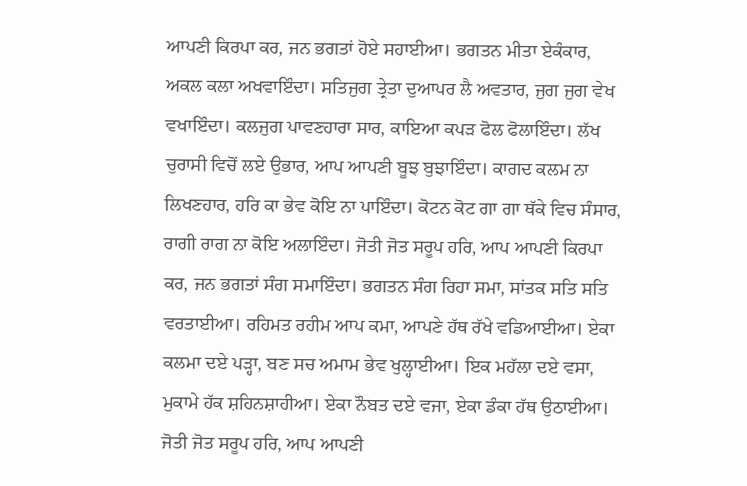ਆਪਣੀ ਕਿਰਪਾ ਕਰ, ਜਨ ਭਗਤਾਂ ਹੋਏ ਸਹਾਈਆ। ਭਗਤਨ ਮੀਤਾ ਏਕੰਕਾਰ, ਅਕਲ ਕਲਾ ਅਖਵਾਇੰਦਾ। ਸਤਿਜੁਗ ਤ੍ਰੇਤਾ ਦੁਆਪਰ ਲੈ ਅਵਤਾਰ, ਜੁਗ ਜੁਗ ਵੇਖ ਵਖਾਇੰਦਾ। ਕਲਜੁਗ ਪਾਵਣਹਾਰਾ ਸਾਰ, ਕਾਇਆ ਕਪੜ ਫੋਲ ਫੋਲਾਇੰਦਾ। ਲੱਖ ਚੁਰਾਸੀ ਵਿਚੋਂ ਲਏ ਉਭਾਰ, ਆਪ ਆਪਣੀ ਬੂਝ ਬੁਝਾਇੰਦਾ। ਕਾਗਦ ਕਲਮ ਨਾ ਲਿਖਣਹਾਰ, ਹਰਿ ਕਾ ਭੇਵ ਕੋਇ ਨਾ ਪਾਇੰਦਾ। ਕੋਟਨ ਕੋਟ ਗਾ ਗਾ ਥੱਕੇ ਵਿਚ ਸੰਸਾਰ, ਰਾਗੀ ਰਾਗ ਨਾ ਕੋਇ ਅਲਾਇੰਦਾ। ਜੋਤੀ ਜੋਤ ਸਰੂਪ ਹਰਿ, ਆਪ ਆਪਣੀ ਕਿਰਪਾ ਕਰ, ਜਨ ਭਗਤਾਂ ਸੰਗ ਸਮਾਇੰਦਾ। ਭਗਤਨ ਸੰਗ ਰਿਹਾ ਸਮਾ, ਸਾਂਤਕ ਸਤਿ ਸਤਿ ਵਰਤਾਈਆ। ਰਹਿਮਤ ਰਹੀਮ ਆਪ ਕਮਾ, ਆਪਣੇ ਹੱਥ ਰੱਖੇ ਵਡਿਆਈਆ। ਏਕਾ ਕਲਮਾ ਦਏ ਪੜ੍ਹਾ, ਬਣ ਸਚ ਅਮਾਮ ਭੇਵ ਖੁਲ੍ਹਾਈਆ। ਇਕ ਮਹੱਲਾ ਦਏ ਵਸਾ, ਮੁਕਾਮੇ ਹੱਕ ਸ਼ਹਿਨਸ਼ਾਹੀਆ। ਏਕਾ ਨੌਬਤ ਦਏ ਵਜਾ, ਏਕਾ ਡੰਕਾ ਹੱਥ ਉਠਾਈਆ। ਜੋਤੀ ਜੋਤ ਸਰੂਪ ਹਰਿ, ਆਪ ਆਪਣੀ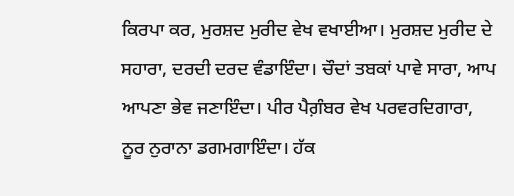ਕਿਰਪਾ ਕਰ, ਮੁਰਸ਼ਦ ਮੁਰੀਦ ਵੇਖ ਵਖਾਈਆ। ਮੁਰਸ਼ਦ ਮੁਰੀਦ ਦੇ ਸਹਾਰਾ, ਦਰਦੀ ਦਰਦ ਵੰਡਾਇੰਦਾ। ਚੌਦਾਂ ਤਬਕਾਂ ਪਾਵੇ ਸਾਰਾ, ਆਪ ਆਪਣਾ ਭੇਵ ਜਣਾਇੰਦਾ। ਪੀਰ ਪੈਗ਼ੰਬਰ ਵੇਖ ਪਰਵਰਦਿਗਾਰਾ, ਨੂਰ ਨੁਰਾਨਾ ਡਗਮਗਾਇੰਦਾ। ਹੱਕ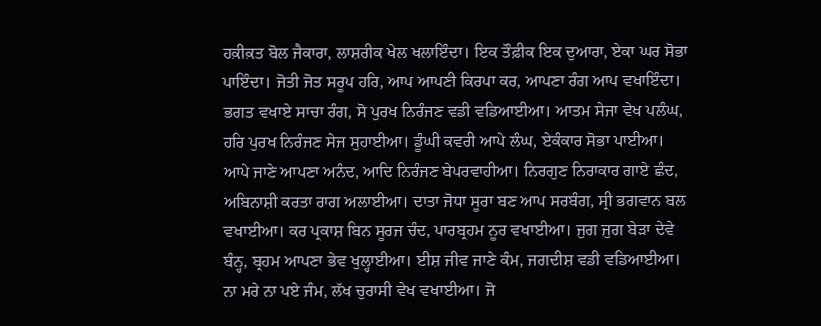ਹਕ਼ੀਕ਼ਤ ਬੋਲ ਜੈਕਾਰਾ, ਲਾਸ਼ਰੀਕ ਖੇਲ ਖਲਾਇੰਦਾ। ਇਕ ਤੌਫ਼ੀਕ ਇਕ ਦੁਆਰਾ, ਏਕਾ ਘਰ ਸੋਭਾ ਪਾਇੰਦਾ। ਜੋਤੀ ਜੋਤ ਸਰੂਪ ਹਰਿ, ਆਪ ਆਪਣੀ ਕਿਰਪਾ ਕਰ, ਆਪਣਾ ਰੰਗ ਆਪ ਵਖਾਇੰਦਾ। ਭਗਤ ਵਖਾਏ ਸਾਚਾ ਰੰਗ, ਸੋ ਪੁਰਖ ਨਿਰੰਜਣ ਵਡੀ ਵਡਿਆਈਆ। ਆਤਮ ਸੇਜਾ ਵੇਖ ਪਲੰਘ, ਹਰਿ ਪੁਰਖ ਨਿਰੰਜਣ ਸੇਜ ਸੁਹਾਈਆ। ਡੂੰਘੀ ਕਵਰੀ ਆਪੇ ਲੰਘ, ਏਕੰਕਾਰ ਸੋਭਾ ਪਾਈਆ। ਆਪੇ ਜਾਣੇ ਆਪਣਾ ਅਨੰਦ, ਆਦਿ ਨਿਰੰਜਣ ਬੇਪਰਵਾਹੀਆ। ਨਿਰਗੁਣ ਨਿਰਾਕਾਰ ਗਾਏ ਛੰਦ, ਅਬਿਨਾਸ਼ੀ ਕਰਤਾ ਰਾਗ ਅਲਾਈਆ। ਦਾਤਾ ਜੋਧਾ ਸੂਰਾ ਬਣ ਆਪ ਸਰਬੰਗ, ਸ੍ਰੀ ਭਗਵਾਨ ਬਲ ਵਖਾਈਆ। ਕਰ ਪ੍ਰਕਾਸ਼ ਬਿਨ ਸੂਰਜ ਚੰਦ, ਪਾਰਬ੍ਰਹਮ ਨੂਰ ਵਖਾਈਆ। ਜੁਗ ਜੁਗ ਬੇੜਾ ਦੇਵੇ ਬੰਨ੍ਹ, ਬ੍ਰਹਮ ਆਪਣਾ ਭੇਵ ਖੁਲ੍ਹਾਈਆ। ਈਸ਼ ਜੀਵ ਜਾਣੇ ਕੰਮ, ਜਗਦੀਸ਼ ਵਡੀ ਵਡਿਆਈਆ। ਨਾ ਮਰੇ ਨਾ ਪਏ ਜੰਮ, ਲੱਖ ਚੁਰਾਸੀ ਵੇਖ ਵਖਾਈਆ। ਜੋ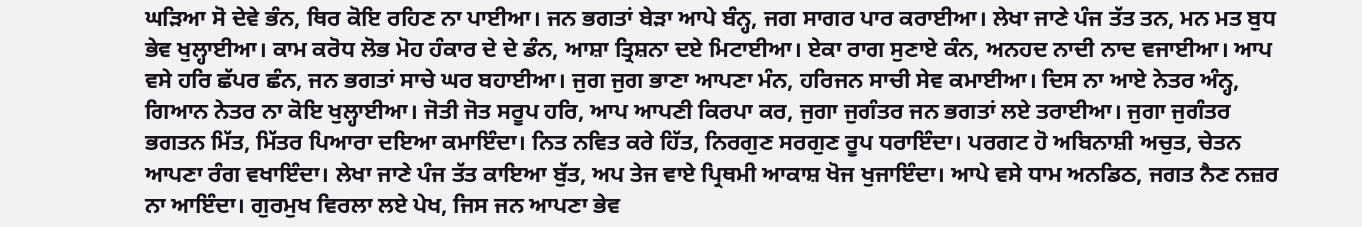ਘੜਿਆ ਸੋ ਦੇਵੇ ਭੰਨ, ਥਿਰ ਕੋਇ ਰਹਿਣ ਨਾ ਪਾਈਆ। ਜਨ ਭਗਤਾਂ ਬੇੜਾ ਆਪੇ ਬੰਨ੍ਹ, ਜਗ ਸਾਗਰ ਪਾਰ ਕਰਾਈਆ। ਲੇਖਾ ਜਾਣੇ ਪੰਜ ਤੱਤ ਤਨ, ਮਨ ਮਤ ਬੁਧ ਭੇਵ ਖੁਲ੍ਹਾਈਆ। ਕਾਮ ਕਰੋਧ ਲੋਭ ਮੋਹ ਹੰਕਾਰ ਦੇ ਦੇ ਡੰਨ, ਆਸ਼ਾ ਤ੍ਰਿਸ਼ਨਾ ਦਏ ਮਿਟਾਈਆ। ਏਕਾ ਰਾਗ ਸੁਣਾਏ ਕੰਨ, ਅਨਹਦ ਨਾਦੀ ਨਾਦ ਵਜਾਈਆ। ਆਪ ਵਸੇ ਹਰਿ ਛੱਪਰ ਛੰਨ, ਜਨ ਭਗਤਾਂ ਸਾਚੇ ਘਰ ਬਹਾਈਆ। ਜੁਗ ਜੁਗ ਭਾਣਾ ਆਪਣਾ ਮੰਨ, ਹਰਿਜਨ ਸਾਚੀ ਸੇਵ ਕਮਾਈਆ। ਦਿਸ ਨਾ ਆਏ ਨੇਤਰ ਅੰਨ੍ਹ, ਗਿਆਨ ਨੇਤਰ ਨਾ ਕੋਇ ਖੁਲ੍ਹਾਈਆ। ਜੋਤੀ ਜੋਤ ਸਰੂਪ ਹਰਿ, ਆਪ ਆਪਣੀ ਕਿਰਪਾ ਕਰ, ਜੁਗਾ ਜੁਗੰਤਰ ਜਨ ਭਗਤਾਂ ਲਏ ਤਰਾਈਆ। ਜੁਗਾ ਜੁਗੰਤਰ ਭਗਤਨ ਮਿੱਤ, ਮਿੱਤਰ ਪਿਆਰਾ ਦਇਆ ਕਮਾਇੰਦਾ। ਨਿਤ ਨਵਿਤ ਕਰੇ ਹਿੱਤ, ਨਿਰਗੁਣ ਸਰਗੁਣ ਰੂਪ ਧਰਾਇੰਦਾ। ਪਰਗਟ ਹੋ ਅਬਿਨਾਸ਼ੀ ਅਚੁਤ, ਚੇਤਨ ਆਪਣਾ ਰੰਗ ਵਖਾਇੰਦਾ। ਲੇਖਾ ਜਾਣੇ ਪੰਜ ਤੱਤ ਕਾਇਆ ਬੁੱਤ, ਅਪ ਤੇਜ ਵਾਏ ਪ੍ਰਿਥਮੀ ਆਕਾਸ਼ ਖੋਜ ਖੁਜਾਇੰਦਾ। ਆਪੇ ਵਸੇ ਧਾਮ ਅਨਡਿਠ, ਜਗਤ ਨੈਣ ਨਜ਼ਰ ਨਾ ਆਇੰਦਾ। ਗੁਰਮੁਖ ਵਿਰਲਾ ਲਏ ਪੇਖ, ਜਿਸ ਜਨ ਆਪਣਾ ਭੇਵ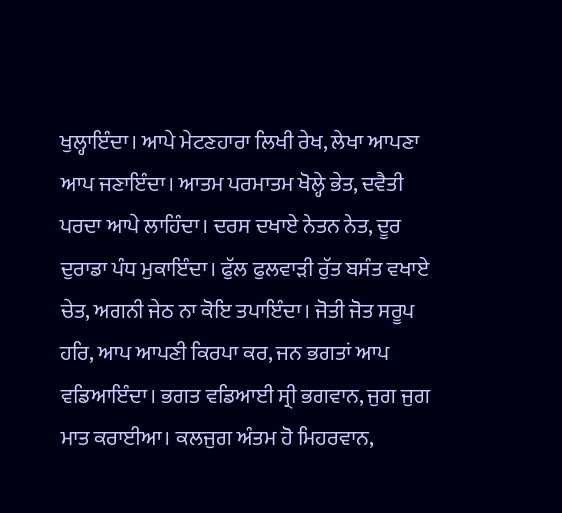ਖੁਲ੍ਹਾਇੰਦਾ। ਆਪੇ ਮੇਟਣਹਾਰਾ ਲਿਖੀ ਰੇਖ, ਲੇਖਾ ਆਪਣਾ ਆਪ ਜਣਾਇੰਦਾ। ਆਤਮ ਪਰਮਾਤਮ ਖੋਲ੍ਹੇ ਭੇਤ, ਦਵੈਤੀ ਪਰਦਾ ਆਪੇ ਲਾਹਿੰਦਾ। ਦਰਸ ਦਖਾਏ ਨੇਤਨ ਨੇਤ, ਦੂਰ ਦੁਰਾਡਾ ਪੰਧ ਮੁਕਾਇੰਦਾ। ਫੁੱਲ ਫੁਲਵਾੜੀ ਰੁੱਤ ਬਸੰਤ ਵਖਾਏ ਚੇਤ, ਅਗਨੀ ਜੇਠ ਨਾ ਕੋਇ ਤਪਾਇੰਦਾ। ਜੋਤੀ ਜੋਤ ਸਰੂਪ ਹਰਿ, ਆਪ ਆਪਣੀ ਕਿਰਪਾ ਕਰ, ਜਨ ਭਗਤਾਂ ਆਪ ਵਡਿਆਇੰਦਾ। ਭਗਤ ਵਡਿਆਈ ਸ੍ਰੀ ਭਗਵਾਨ, ਜੁਗ ਜੁਗ ਮਾਤ ਕਰਾਈਆ। ਕਲਜੁਗ ਅੰਤਮ ਹੋ ਮਿਹਰਵਾਨ,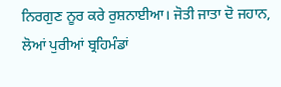ਨਿਰਗੁਣ ਨੂਰ ਕਰੇ ਰੁਸ਼ਨਾਈਆ। ਜੋਤੀ ਜਾਤਾ ਦੋ ਜਹਾਨ, ਲੋਆਂ ਪੁਰੀਆਂ ਬ੍ਰਹਿਮੰਡਾਂ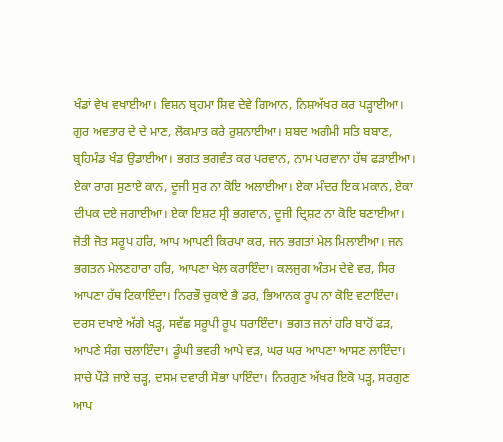ਖੰਡਾਂ ਵੇਖ ਵਖਾਈਆ। ਵਿਸ਼ਨ ਬ੍ਰਹਮਾ ਸ਼ਿਵ ਦੇਵੇ ਗਿਆਨ, ਨਿਸ਼ਅੱਖਰ ਕਰ ਪੜ੍ਹਾਈਆ। ਗੁਰ ਅਵਤਾਰ ਦੇ ਦੇ ਮਾਣ, ਲੋਕਮਾਤ ਕਰੇ ਰੁਸ਼ਨਾਈਆ। ਸ਼ਬਦ ਅਗੰਮੀ ਸਤਿ ਬਬਾਣ, ਬ੍ਰਹਿਮੰਡ ਖੰਡ ਉਡਾਈਆ। ਭਗਤ ਭਗਵੰਤ ਕਰ ਪਰਵਾਨ, ਨਾਮ ਪਰਵਾਨਾ ਹੱਥ ਫੜਾਈਆ। ਏਕਾ ਰਾਗ ਸੁਣਾਏ ਕਾਨ, ਦੂਜੀ ਸੁਰ ਨਾ ਕੋਇ ਅਲਾਈਆ। ਏਕਾ ਮੰਦਰ ਇਕ ਮਕਾਨ, ਏਕਾ ਦੀਪਕ ਦਏ ਜਗਾਈਆ। ਏਕਾ ਇਸ਼ਟ ਸ੍ਰੀ ਭਗਵਾਨ, ਦੂਜੀ ਦ੍ਰਿਸ਼ਟ ਨਾ ਕੋਇ ਬਣਾਈਆ। ਜੋਤੀ ਜੋਤ ਸਰੂਪ ਹਰਿ, ਆਪ ਆਪਣੀ ਕਿਰਪਾ ਕਰ, ਜਨ ਭਗਤਾਂ ਮੇਲ ਮਿਲਾਈਆ। ਜਨ ਭਗਤਨ ਮੇਲਣਹਾਰਾ ਹਰਿ, ਆਪਣਾ ਖੇਲ ਕਰਾਇੰਦਾ। ਕਲਜੁਗ ਅੰਤਮ ਦੇਵੇ ਵਰ, ਸਿਰ ਆਪਣਾ ਹੱਥ ਟਿਕਾਇੰਦਾ। ਨਿਰਭੌ ਚੁਕਾਏ ਭੈ ਡਰ, ਭਿਆਨਕ ਰੂਪ ਨਾ ਕੋਇ ਵਟਾਇੰਦਾ। ਦਰਸ ਦਖਾਏ ਅੱਗੇ ਖੜ੍ਹ, ਸਵੱਛ ਸਰੂਪੀ ਰੂਪ ਧਰਾਇੰਦਾ। ਭਗਤ ਜਨਾਂ ਹਰਿ ਬਾਹੋਂ ਫੜ, ਆਪਣੇ ਸੰਗ ਚਲਾਇੰਦਾ। ਡੂੰਘੀ ਭਵਰੀ ਆਪੇ ਵੜ, ਘਰ ਘਰ ਆਪਣਾ ਆਸਣ ਲਾਇੰਦਾ। ਸਾਚੇ ਪੌੜੇ ਜਾਏ ਚੜ੍ਹ, ਦਸਮ ਦਵਾਰੀ ਸੋਭਾ ਪਾਇੰਦਾ। ਨਿਰਗੁਣ ਅੱਖਰ ਇਕੋ ਪੜ੍ਹ, ਸਰਗੁਣ ਆਪ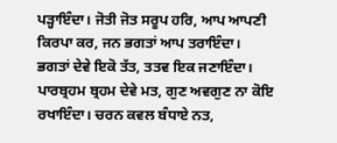ਪੜ੍ਹਾਇੰਦਾ। ਜੋਤੀ ਜੋਤ ਸਰੂਪ ਹਰਿ, ਆਪ ਆਪਣੀ ਕਿਰਪਾ ਕਰ, ਜਨ ਭਗਤਾਂ ਆਪ ਤਰਾਇੰਦਾ। ਭਗਤਾਂ ਦੇਵੇ ਇਕੋ ਤੱਤ, ਤਤਵ ਇਕ ਜਣਾਇੰਦਾ। ਪਾਰਬ੍ਰਹਮ ਬ੍ਰਹਮ ਦੇਵੇ ਮਤ, ਗੁਣ ਅਵਗੁਣ ਨਾ ਕੋਇ ਰਖਾਇੰਦਾ। ਚਰਨ ਕਵਲ ਬੰਧਾਏ ਨਤ,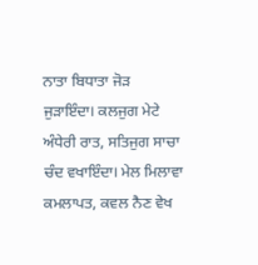ਨਾਤਾ ਬਿਧਾਤਾ ਜੋੜ ਜੁੜਾਇੰਦਾ। ਕਲਜੁਗ ਮੇਟੇ ਅੰਧੇਰੀ ਰਾਤ, ਸਤਿਜੁਗ ਸਾਚਾ ਚੰਦ ਵਖਾਇੰਦਾ। ਮੇਲ ਮਿਲਾਵਾ ਕਮਲਾਪਤ, ਕਵਲ ਨੈਣ ਵੇਖ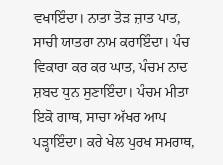ਵਖਾਇੰਦਾ। ਨਾਤਾ ਤੋੜ ਜ਼ਾਤ ਪਾਤ, ਸਾਚੀ ਯਾਤਰਾ ਨਾਮ ਕਰਾਇੰਦਾ। ਪੰਚ ਵਿਕਾਰਾ ਕਰ ਕਰ ਘਾਤ, ਪੰਚਮ ਨਾਦ ਸ਼ਬਦ ਧੁਨ ਸੁਣਾਇੰਦਾ। ਪੰਚਮ ਮੀਤਾ ਇਕੋ ਗਾਥ, ਸਾਚਾ ਅੱਖਰ ਆਪ ਪੜ੍ਹਾਇੰਦਾ। ਕਰੇ ਖੇਲ ਪੁਰਖ ਸਮਰਾਥ,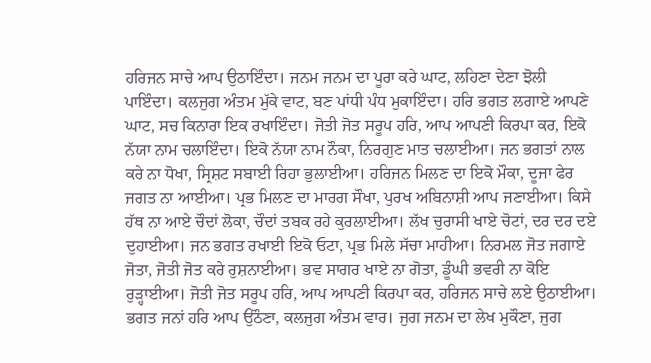ਹਰਿਜਨ ਸਾਚੇ ਆਪ ਉਠਾਇੰਦਾ। ਜਨਮ ਜਨਮ ਦਾ ਪੂਰਾ ਕਰੇ ਘਾਟ, ਲਹਿਣਾ ਦੇਣਾ ਝੋਲੀ ਪਾਇੰਦਾ। ਕਲਜੁਗ ਅੰਤਮ ਮੁੱਕੇ ਵਾਟ, ਬਣ ਪਾਂਧੀ ਪੰਧ ਮੁਕਾਇੰਦਾ। ਹਰਿ ਭਗਤ ਲਗਾਏ ਆਪਣੇ ਘਾਟ, ਸਚ ਕਿਨਾਰਾ ਇਕ ਰਖਾਇੰਦਾ। ਜੋਤੀ ਜੋਤ ਸਰੂਪ ਹਰਿ, ਆਪ ਆਪਣੀ ਕਿਰਪਾ ਕਰ, ਇਕੋ ਨੱਯਾ ਨਾਮ ਚਲਾਇੰਦਾ। ਇਕੋ ਨੱਯਾ ਨਾਮ ਨੌਕਾ, ਨਿਰਗੁਣ ਮਾਤ ਚਲਾਈਆ। ਜਨ ਭਗਤਾਂ ਨਾਲ ਕਰੇ ਨਾ ਧੋਖਾ, ਸ੍ਰਿਸ਼ਟ ਸਬਾਈ ਰਿਹਾ ਭੁਲਾਈਆ। ਹਰਿਜਨ ਮਿਲਣ ਦਾ ਇਕੋ ਮੌਕਾ, ਦੂਜਾ ਫੇਰ ਜਗਤ ਨਾ ਆਈਆ। ਪ੍ਰਭ ਮਿਲਣ ਦਾ ਮਾਰਗ ਸੌਖਾ, ਪੁਰਖ ਅਬਿਨਾਸ਼ੀ ਆਪ ਜਣਾਈਆ। ਕਿਸੇ ਹੱਥ ਨਾ ਆਏ ਚੌਦਾਂ ਲੋਕਾ, ਚੌਦਾਂ ਤਬਕ ਰਹੇ ਕੁਰਲਾਈਆ। ਲੱਖ ਚੁਰਾਸੀ ਖਾਏ ਚੋਟਾਂ, ਦਰ ਦਰ ਦਏ ਦੁਹਾਈਆ। ਜਨ ਭਗਤ ਰਖਾਈ ਇਕੋ ਓਟਾ, ਪ੍ਰਭ ਮਿਲੇ ਸੱਚਾ ਮਾਹੀਆ। ਨਿਰਮਲ ਜੋਤ ਜਗਾਏ ਜੋਤਾ, ਜੋਤੀ ਜੋਤ ਕਰੇ ਰੁਸ਼ਨਾਈਆ। ਭਵ ਸਾਗਰ ਖਾਏ ਨਾ ਗੋਤਾ, ਡੂੰਘੀ ਭਵਰੀ ਨਾ ਕੋਇ ਰੁੜ੍ਹਾਈਆ। ਜੋਤੀ ਜੋਤ ਸਰੂਪ ਹਰਿ, ਆਪ ਆਪਣੀ ਕਿਰਪਾ ਕਰ, ਹਰਿਜਨ ਸਾਚੇ ਲਏ ਉਠਾਈਆ। ਭਗਤ ਜਨਾਂ ਹਰਿ ਆਪ ਉਠੌਣਾ, ਕਲਜੁਗ ਅੰਤਮ ਵਾਰ। ਜੁਗ ਜਨਮ ਦਾ ਲੇਖ ਮੁਕੌਣਾ, ਜੁਗ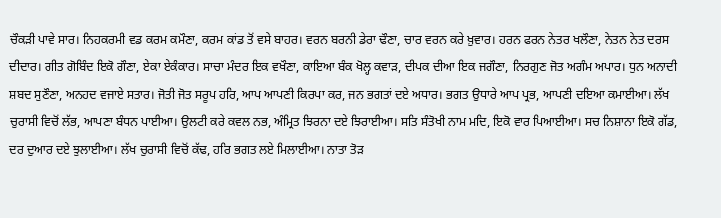ਚੌਕੜੀ ਪਾਵੇ ਸਾਰ। ਨਿਹਕਰਮੀ ਵਡ ਕਰਮ ਕਮੌਣਾ, ਕਰਮ ਕਾਂਡ ਤੋਂ ਵਸੇ ਬਾਹਰ। ਵਰਨ ਬਰਨੀ ਡੇਰਾ ਢੌਣਾ, ਚਾਰ ਵਰਨ ਕਰੇ ਖ਼ੁਵਾਰ। ਹਰਨ ਫਰਨ ਨੇਤਰ ਖਲੌਣਾ, ਨੇਤਨ ਨੇਤ ਦਰਸ ਦੀਦਾਰ। ਗੀਤ ਗੋਬਿੰਦ ਇਕੋ ਗੌਣਾ, ਏਕਾ ਏਕੰਕਾਰ। ਸਾਚਾ ਮੰਦਰ ਇਕ ਵਖੌਣਾ, ਕਾਇਆ ਬੰਕ ਖੋਲ੍ਹ ਕਵਾੜ, ਦੀਪਕ ਦੀਆ ਇਕ ਜਗੌਣਾ, ਨਿਰਗੁਣ ਜੋਤ ਅਗੰਮ ਅਪਾਰ। ਧੁਨ ਅਨਾਦੀ ਸ਼ਬਦ ਸੁਣੌਣਾ, ਅਨਹਦ ਵਜਾਏ ਸਤਾਰ। ਜੋਤੀ ਜੋਤ ਸਰੂਪ ਹਰਿ, ਆਪ ਆਪਣੀ ਕਿਰਪਾ ਕਰ, ਜਨ ਭਗਤਾਂ ਦਏ ਅਧਾਰ। ਭਗਤ ਉਧਾਰੇ ਆਪ ਪ੍ਰਭ, ਆਪਣੀ ਦਇਆ ਕਮਾਈਆ। ਲੱਖ ਚੁਰਾਸੀ ਵਿਚੋਂ ਲੱਭ, ਆਪਣਾ ਬੰਧਨ ਪਾਈਆ। ਉਲਟੀ ਕਰੇ ਕਵਲ ਨਭ, ਅੰਮ੍ਰਿਤ ਝਿਰਨਾ ਦਏ ਝਿਰਾਈਆ। ਸਤਿ ਸੰਤੋਖੀ ਨਾਮ ਮਦਿ, ਇਕੋ ਵਾਰ ਪਿਆਈਆ। ਸਚ ਨਿਸ਼ਾਨਾ ਇਕੋ ਗੱਡ, ਦਰ ਦੁਆਰ ਦਏ ਝੁਲਾਈਆ। ਲੱਖ ਚੁਰਾਸੀ ਵਿਚੋਂ ਕੱਢ, ਹਰਿ ਭਗਤ ਲਏ ਮਿਲਾਈਆ। ਨਾਤਾ ਤੋੜ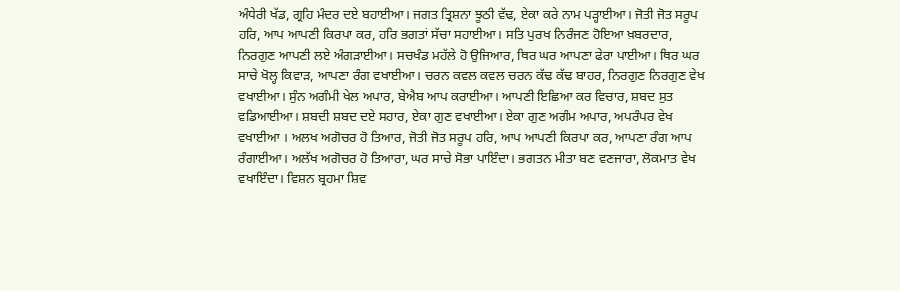ਅੰਧੇਰੀ ਖੱਡ, ਗ੍ਰਹਿ ਮੰਦਰ ਦਏ ਬਹਾਈਆ। ਜਗਤ ਤ੍ਰਿਸ਼ਨਾ ਝੂਠੀ ਵੱਢ, ਏਕਾ ਕਰੇ ਨਾਮ ਪੜ੍ਹਾਈਆ। ਜੋਤੀ ਜੋਤ ਸਰੂਪ ਹਰਿ, ਆਪ ਆਪਣੀ ਕਿਰਪਾ ਕਰ, ਹਰਿ ਭਗਤਾਂ ਸੱਚਾ ਸਹਾਈਆ। ਸਤਿ ਪੁਰਖ ਨਿਰੰਜਣ ਹੋਇਆ ਖ਼ਬਰਦਾਰ, ਨਿਰਗੁਣ ਆਪਣੀ ਲਏ ਅੰਗੜਾਈਆ। ਸਚਖੰਡ ਮਹੱਲੇ ਹੋ ਉਜਿਆਰ, ਥਿਰ ਘਰ ਆਪਣਾ ਫੇਰਾ ਪਾਈਆ। ਥਿਰ ਘਰ ਸਾਚੇ ਖੋਲ੍ਹ ਕਿਵਾੜ, ਆਪਣਾ ਰੰਗ ਵਖਾਈਆ। ਚਰਨ ਕਵਲ ਕਵਲ ਚਰਨ ਕੱਢ ਕੱਢ ਬਾਹਰ, ਨਿਰਗੁਣ ਨਿਰਗੁਣ ਵੇਖ ਵਖਾਈਆ। ਸੁੰਨ ਅਗੰਮੀ ਖੇਲ ਅਪਾਰ, ਬੇਐਬ ਆਪ ਕਰਾਈਆ। ਆਪਣੀ ਇਛਿਆ ਕਰ ਵਿਚਾਰ, ਸ਼ਬਦ ਸੁਤ ਵਡਿਆਈਆ। ਸ਼ਬਦੀ ਸ਼ਬਦ ਦਏ ਸਹਾਰ, ਏਕਾ ਗੁਣ ਵਖਾਈਆ। ਏਕਾ ਗੁਣ ਅਗੰਮ ਅਪਾਰ, ਅਪਰੰਪਰ ਵੇਖ ਵਖਾਈਆ । ਅਲਖ ਅਗੋਚਰ ਹੋ ਤਿਆਰ, ਜੋਤੀ ਜੋਤ ਸਰੂਪ ਹਰਿ, ਆਪ ਆਪਣੀ ਕਿਰਪਾ ਕਰ, ਆਪਣਾ ਰੰਗ ਆਪ ਰੰਗਾਈਆ। ਅਲੱਖ ਅਗੋਚਰ ਹੋ ਤਿਆਰਾ, ਘਰ ਸਾਚੇ ਸੋਭਾ ਪਾਇੰਦਾ। ਭਗਤਨ ਮੀਤਾ ਬਣ ਵਣਜਾਰਾ, ਲੋਕਮਾਤ ਵੇਖ ਵਖਾਇੰਦਾ। ਵਿਸ਼ਨ ਬ੍ਰਹਮਾ ਸ਼ਿਵ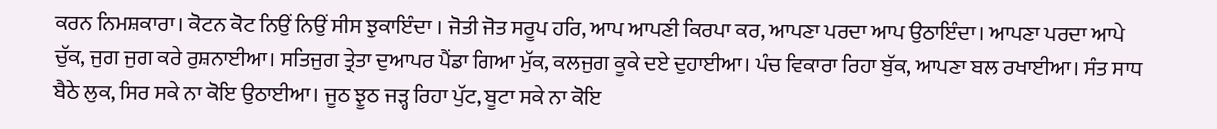ਕਰਨ ਨਿਮਸ਼ਕਾਰਾ। ਕੋਟਨ ਕੋਟ ਨਿਉਂ ਨਿਉਂ ਸੀਸ ਝੁਕਾਇੰਦਾ । ਜੋਤੀ ਜੋਤ ਸਰੂਪ ਹਰਿ, ਆਪ ਆਪਣੀ ਕਿਰਪਾ ਕਰ, ਆਪਣਾ ਪਰਦਾ ਆਪ ਉਠਾਇੰਦਾ। ਆਪਣਾ ਪਰਦਾ ਆਪੇ ਚੁੱਕ, ਜੁਗ ਜੁਗ ਕਰੇ ਰੁਸ਼ਨਾਈਆ। ਸਤਿਜੁਗ ਤ੍ਰੇਤਾ ਦੁਆਪਰ ਪੈਂਡਾ ਗਿਆ ਮੁੱਕ, ਕਲਜੁਗ ਕੂਕੇ ਦਏ ਦੁਹਾਈਆ। ਪੰਚ ਵਿਕਾਰਾ ਰਿਹਾ ਬੁੱਕ, ਆਪਣਾ ਬਲ ਰਖਾਈਆ। ਸੰਤ ਸਾਧ ਬੈਠੇ ਲੁਕ, ਸਿਰ ਸਕੇ ਨਾ ਕੋਇ ਉਠਾਈਆ। ਜੂਠ ਝੂਠ ਜੜ੍ਹ ਰਿਹਾ ਪੁੱਟ, ਬੂਟਾ ਸਕੇ ਨਾ ਕੋਇ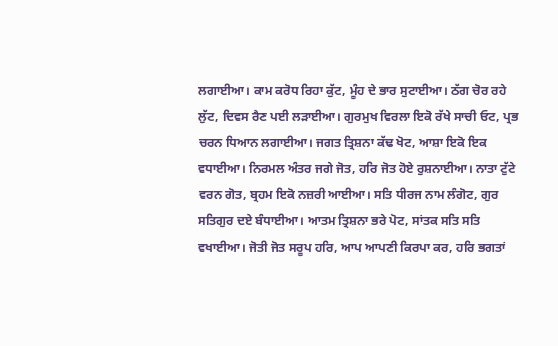ਲਗਾਈਆ। ਕਾਮ ਕਰੋਧ ਰਿਹਾ ਕੁੱਟ, ਮੂੰਹ ਦੇ ਭਾਰ ਸੁਟਾਈਆ। ਠੱਗ ਚੋਰ ਰਹੇ ਲੁੱਟ, ਦਿਵਸ ਰੈਣ ਪਈ ਲੜਾਈਆ। ਗੁਰਮੁਖ ਵਿਰਲਾ ਇਕੋ ਰੱਖੇ ਸਾਚੀ ਓਟ, ਪ੍ਰਭ ਚਰਨ ਧਿਆਨ ਲਗਾਈਆ। ਜਗਤ ਤ੍ਰਿਸ਼ਨਾ ਕੱਢ ਖੋਟ, ਆਸ਼ਾ ਇਕੋ ਇਕ ਵਧਾਈਆ। ਨਿਰਮਲ ਅੰਤਰ ਜਗੇ ਜੋਤ, ਹਰਿ ਜੋਤ ਹੋਏ ਰੁਸ਼ਨਾਈਆ। ਨਾਤਾ ਟੁੱਟੇ ਵਰਨ ਗੋਤ, ਬ੍ਰਹਮ ਇਕੋ ਨਜ਼ਰੀ ਆਈਆ। ਸਤਿ ਧੀਰਜ ਨਾਮ ਲੰਗੋਟ, ਗੁਰ ਸਤਿਗੁਰ ਦਏ ਬੰਧਾਈਆ। ਆਤਮ ਤ੍ਰਿਸ਼ਨਾ ਭਰੇ ਪੋਟ, ਸਾਂਤਕ ਸਤਿ ਸਤਿ ਵਖਾਈਆ। ਜੋਤੀ ਜੋਤ ਸਰੂਪ ਹਰਿ, ਆਪ ਆਪਣੀ ਕਿਰਪਾ ਕਰ, ਹਰਿ ਭਗਤਾਂ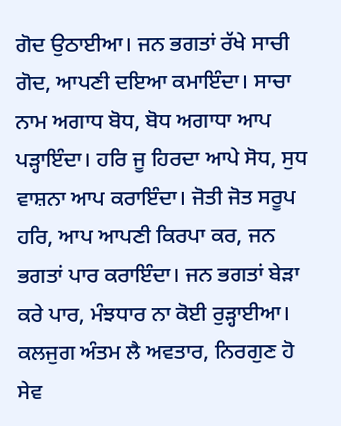ਗੋਦ ਉਠਾਈਆ। ਜਨ ਭਗਤਾਂ ਰੱਖੇ ਸਾਚੀ ਗੋਦ, ਆਪਣੀ ਦਇਆ ਕਮਾਇੰਦਾ। ਸਾਚਾ ਨਾਮ ਅਗਾਧ ਬੋਧ, ਬੋਧ ਅਗਾਧਾ ਆਪ ਪੜ੍ਹਾਇੰਦਾ। ਹਰਿ ਜੂ ਹਿਰਦਾ ਆਪੇ ਸੋਧ, ਸੁਧ ਵਾਸ਼ਨਾ ਆਪ ਕਰਾਇੰਦਾ। ਜੋਤੀ ਜੋਤ ਸਰੂਪ ਹਰਿ, ਆਪ ਆਪਣੀ ਕਿਰਪਾ ਕਰ, ਜਨ ਭਗਤਾਂ ਪਾਰ ਕਰਾਇੰਦਾ। ਜਨ ਭਗਤਾਂ ਬੇੜਾ ਕਰੇ ਪਾਰ, ਮੰਝਧਾਰ ਨਾ ਕੋਈ ਰੁੜ੍ਹਾਈਆ। ਕਲਜੁਗ ਅੰਤਮ ਲੈ ਅਵਤਾਰ, ਨਿਰਗੁਣ ਹੋ ਸੇਵ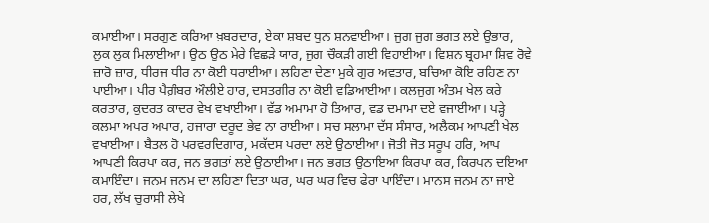ਕਮਾਈਆ। ਸਰਗੁਣ ਕਰਿਆ ਖ਼ਬਰਦਾਰ, ਏਕਾ ਸ਼ਬਦ ਧੁਨ ਸ਼ਨਵਾਈਆ। ਜੁਗ ਜੁਗ ਭਗਤ ਲਏ ਉਭਾਰ, ਲੁਕ ਲੁਕ ਮਿਲਾਈਆ। ਉਠ ਉਠ ਮੇਰੇ ਵਿਛੜੇ ਯਾਰ, ਜੁਗ ਚੌਕੜੀ ਗਈ ਵਿਹਾਈਆ। ਵਿਸ਼ਨ ਬ੍ਰਹਮਾ ਸ਼ਿਵ ਰੋਵੇ ਜ਼ਾਰੋ ਜ਼ਾਰ, ਧੀਰਜ ਧੀਰ ਨਾ ਕੋਈ ਧਰਾਈਆ। ਲਹਿਣਾ ਦੇਣਾ ਮੁਕੇ ਗੁਰ ਅਵਤਾਰ, ਬਚਿਆ ਕੋਇ ਰਹਿਣ ਨਾ ਪਾਈਆ। ਪੀਰ ਪੈਗ਼ੰਬਰ ਔਲੀਏ ਹਾਰ, ਦਸਤਗੀਰ ਨਾ ਕੋਈ ਵਡਿਆਈਆ। ਕਲਜੁਗ ਅੰਤਮ ਖੇਲ ਕਰੇ ਕਰਤਾਰ, ਕੁਦਰਤ ਕਾਦਰ ਵੇਖ ਵਖਾਈਆ। ਵੱਡ ਅਮਾਮਾ ਹੋ ਤਿਆਰ, ਵਡ ਦਮਾਮਾ ਦਏ ਵਜਾਈਆ। ਪੜ੍ਹੇ ਕਲਮਾ ਅਪਰ ਅਪਾਰ, ਹਜਾਰਾ ਦਰੂਦ ਭੇਵ ਨਾ ਰਾਈਆ। ਸਚ ਸਲਾਮਾ ਦੱਸ ਸੰਸਾਰ, ਅਲੈਕਮ ਆਪਣੀ ਖੇਲ ਵਖਾਈਆ। ਬੈਤਲ ਹੋ ਪਰਵਰਦਿਗਾਰ, ਮਕੱਦਸ ਪਰਦਾ ਲਏ ਉਠਾਈਆ। ਜੋਤੀ ਜੋਤ ਸਰੂਪ ਹਰਿ, ਆਪ ਆਪਣੀ ਕਿਰਪਾ ਕਰ, ਜਨ ਭਗਤਾਂ ਲਏ ਉਠਾਈਆ। ਜਨ ਭਗਤ ਉਠਾਇਆ ਕਿਰਪਾ ਕਰ, ਕਿਰਪਨ ਦਇਆ ਕਮਾਇੰਦਾ। ਜਨਮ ਜਨਮ ਦਾ ਲਹਿਣਾ ਦਿਤਾ ਘਰ, ਘਰ ਘਰ ਵਿਚ ਫੇਰਾ ਪਾਇੰਦਾ। ਮਾਨਸ ਜਨਮ ਨਾ ਜਾਏ ਹਰ, ਲੱਖ ਚੁਰਾਸੀ ਲੇਖੇ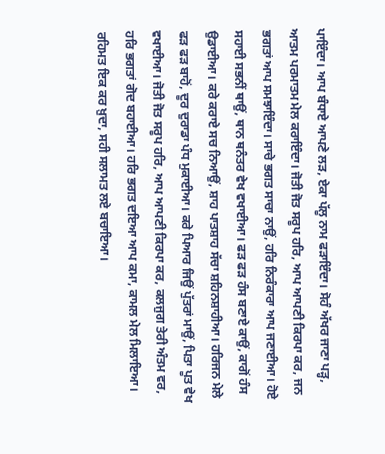ਪਾਇੰਦਾ। ਆਪ ਬੰਧਾਏ ਆਪਣੇ ਲੜ, ਏਕਾ ਪੱਲੂ ਨਾਮ ਫੜਾਇੰਦਾ। ਸੋਹੰ ਅੱਖਰ ਜਾਣਾ ਪੜ੍ਹ, ਆਤਮ ਪਰਮਾਤਮ ਮੇਲ ਕਰਾਇੰਦਾ। ਜੋਤੀ ਜੋਤ ਸਰੂਪ ਹਰਿ, ਆਪ ਆਪਣੀ ਕਿਰਪਾ ਕਰ, ਜਨ ਭਗਤਾਂ ਆਪ ਸਮਝਾਇੰਦਾ। ਸਾਚੇ ਭਗਤ ਸਾਚਾ ਨਾਉਂ, ਹਰਿ ਨਿਰੰਕਾਰਾ ਆਪ ਜਣਾਈਆ। ਹੋਏ ਸਹਾਈ ਸਭਨੀਂ ਥਾਉਂ, ਥਾਨ ਥਨੰਤਰ ਵੇਖ ਵਖਾਈਆ। ਫੜ ਫੜ ਹੰਸ ਬਣਾਏ ਕਾਉਂ, ਕਾਗੋਂ ਹੰਸ ਉਡਾਈਆ। ਕਰੇ ਕਰਾਏ ਸਚ ਨਿਆਉਂ, ਸ਼ਾਹ ਪਾਤਸ਼ਾਹ ਸੱਚਾ ਸ਼ਹਿਨਸ਼ਾਹੀਆ। ਹਰਿਜਨ ਮੇਲੇ ਫੜ ਫੜ ਬਾਹੋਂ, ਦੂਰ ਦੁਰਾਡਾ ਪੰਧ ਮੁਕਾਈਆ। ਕਰੇ ਪਿਆਰ ਜਿਉਂ ਪੁੱਤਰਾਂ ਮਾਉਂ, ਪਿਤਾ ਪੂਤ ਵੇਖ ਵਖਾਈਆ। ਜੋਤੀ ਜੋਤ ਸਰੂਪ ਹਰਿ, ਆਪ ਆਪਣੀ ਕਿਰਪਾ ਕਰ, ਕਲਜੁਗ ਤੇਰੀ ਅੰਤਮ ਵਰ, ਹਰਿ ਭਗਤਾਂ ਗੋਦ ਬਹਾਈਆ। ਹਰਿ ਭਗਤ ਦਇਆ ਆਪ ਕਮਾ, ਕਾਮਲ ਮੇਲ ਮਿਲਾਇਆ। ਰਹਿਮਤ ਇਕ ਕਰ ਖ਼ੁਦਾ, ਸਹੀ ਸਲਾਮਤ ਲਏ ਬਚਾਇਆ।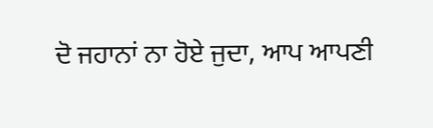ਦੋ ਜਹਾਨਾਂ ਨਾ ਹੋਏ ਜੁਦਾ, ਆਪ ਆਪਣੀ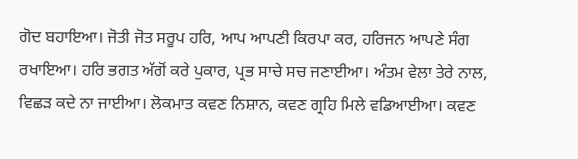ਗੋਦ ਬਹਾਇਆ। ਜੋਤੀ ਜੋਤ ਸਰੂਪ ਹਰਿ, ਆਪ ਆਪਣੀ ਕਿਰਪਾ ਕਰ, ਹਰਿਜਨ ਆਪਣੇ ਸੰਗ ਰਖਾਇਆ। ਹਰਿ ਭਗਤ ਅੱਗੋਂ ਕਰੇ ਪੁਕਾਰ, ਪ੍ਰਭ ਸਾਚੇ ਸਚ ਜਣਾਈਆ। ਅੰਤਮ ਵੇਲਾ ਤੇਰੇ ਨਾਲ, ਵਿਛੜ ਕਦੇ ਨਾ ਜਾਈਆ। ਲੋਕਮਾਤ ਕਵਣ ਨਿਸ਼ਾਨ, ਕਵਣ ਗ੍ਰਹਿ ਮਿਲੇ ਵਡਿਆਈਆ। ਕਵਣ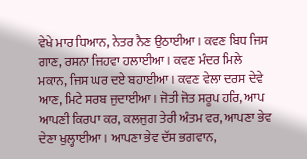ਵੇਖੇ ਮਾਰ ਧਿਆਨ, ਨੇਤਰ ਨੈਣ ਉਠਾਈਆ। ਕਵਣ ਬਿਧ ਜਿਸ ਗਾਣ, ਰਸਨਾ ਜਿਹਵਾ ਹਲਾਈਆ। ਕਵਣ ਮੰਦਰ ਮਿਲੇ ਮਕਾਨ, ਜਿਸ ਘਰ ਦਏ ਬਹਾਈਆ। ਕਵਣ ਵੇਲਾ ਦਰਸ ਦੇਵੇ ਆਣ, ਮਿਟੇ ਸਰਬ ਜੁਦਾਈਆ। ਜੋਤੀ ਜੋਤ ਸਰੂਪ ਹਰਿ, ਆਪ ਆਪਣੀ ਕਿਰਪਾ ਕਰ, ਕਲਜੁਗ ਤੇਰੀ ਅੰਤਮ ਵਰ, ਆਪਣਾ ਭੇਵ ਦੇਣਾ ਖੁਲ੍ਹਾਈਆ। ਆਪਣਾ ਭੇਵ ਦੱਸ ਭਗਵਾਨ,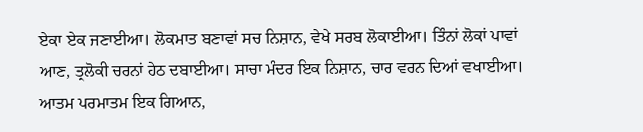ਏਕਾ ਏਕ ਜਣਾਈਆ। ਲੋਕਮਾਤ ਬਣਾਵਾਂ ਸਚ ਨਿਸ਼ਾਨ, ਵੇਖੇ ਸਰਬ ਲੋਕਾਈਆ। ਤਿੰਨਾਂ ਲੋਕਾਂ ਪਾਵਾਂ ਆਣ, ਤ੍ਰਲੋਕੀ ਚਰਨਾਂ ਹੇਠ ਦਬਾਈਆ। ਸਾਚਾ ਮੰਦਰ ਇਕ ਨਿਸ਼ਾਨ, ਚਾਰ ਵਰਨ ਦਿਆਂ ਵਖਾਈਆ। ਆਤਮ ਪਰਮਾਤਮ ਇਕ ਗਿਆਨ,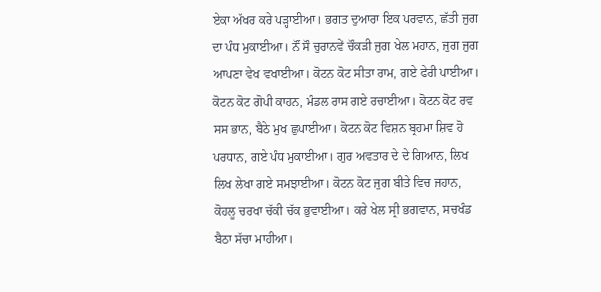ਏਕਾ ਅੱਖਰ ਕਰੇ ਪੜ੍ਹਾਈਆ। ਭਗਤ ਦੁਆਰਾ ਇਕ ਪਰਵਾਨ, ਛੱਤੀ ਜੁਗ ਦਾ ਪੰਧ ਮੁਕਾਈਆ। ਨੌਂ ਸੌ ਚੁਰਾਨਵੇਂ ਚੌਕੜੀ ਜੁਗ ਖੇਲ ਮਹਾਨ, ਜੁਗ ਜੁਗ ਆਪਣਾ ਵੇਖ ਵਖਾਈਆ। ਕੋਟਨ ਕੋਟ ਸੀਤਾ ਰਾਮ, ਗਏ ਫੇਰੀ ਪਾਈਆ। ਕੋਟਨ ਕੋਟ ਗੋਪੀ ਕਾਹਨ, ਮੰਡਲ ਰਾਸ ਗਏ ਰਚਾਈਆ। ਕੋਟਨ ਕੋਟ ਰਵ ਸਸ ਭਾਨ, ਬੈਠੇ ਮੁਖ ਛੁਪਾਈਆ। ਕੋਟਨ ਕੋਟ ਵਿਸ਼ਨ ਬ੍ਰਹਮਾ ਸ਼ਿਵ ਹੋ ਪਰਧਾਨ, ਗਏ ਪੰਧ ਮੁਕਾਈਆ। ਗੁਰ ਅਵਤਾਰ ਦੇ ਦੇ ਗਿਆਨ, ਲਿਖ ਲਿਖ ਲੇਖਾ ਗਏ ਸਮਝਾਈਆ। ਕੋਟਨ ਕੋਟ ਜੁਗ ਬੀਤੇ ਵਿਚ ਜਹਾਨ, ਕੋਹਲੂ ਚਰਖਾ ਚੱਕੀ ਚੱਕ ਭੁਵਾਈਆ। ਕਰੇ ਖੇਲ ਸ੍ਰੀ ਭਗਵਾਨ, ਸਚਖੰਡ ਬੈਠਾ ਸੱਚਾ ਮਾਹੀਆ।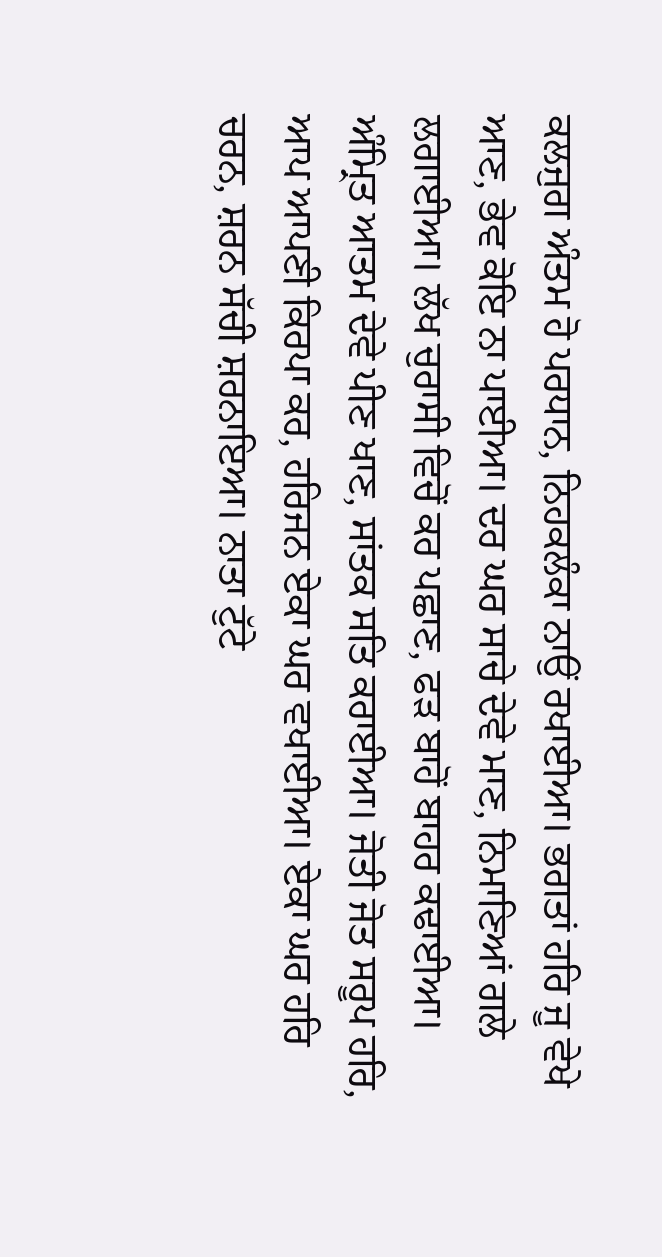ਕਲਜੁਗ ਅੰਤਮ ਹੋ ਪਰਧਾਨ, ਨਿਹਕਲੰਕਾ ਨਾਉਂ ਰਖਾਈਆ। ਭਗਤਾਂ ਹਰਿ ਜੂ ਵੇਖੇ ਆਣ, ਭੇਵ ਕੋਇ ਨਾ ਪਾਈਆ। ਦਰ ਘਰ ਸਾਚੇ ਦੇਵੇ ਮਾਣ, ਨਿਮਾਣਿਆਂ ਗਲੇ ਲਗਾਈਆ। ਲੱਖ ਚੁਰਾਸੀ ਵਿਚੋਂ ਕਰ ਪਛਾਣ, ਫੜ ਬਾਹੋਂ ਬਾਹਰ ਕਢਾਈਆ। ਅੰਮ੍ਰਿਤ ਆਤਮ ਦੇਵੇ ਪੀਣ ਖਾਣ, ਸਾਂਤਕ ਸਤਿ ਕਰਾਈਆ। ਜੋਤੀ ਜੋਤ ਸਰੂਪ ਹਰਿ, ਆਪ ਆਪਣੀ ਕਿਰਪਾ ਕਰ, ਹਰਿਜਨ ਏਕਾ ਘਰ ਵਖਾਈਆ। ਏਕਾ ਘਰ ਹਰਿ ਚਰਨ, ਸ਼ਰਨ ਸੱਚੀ ਸ਼ਰਨਾਇਆ। ਨਾਤਾ ਟੁੱਟੇ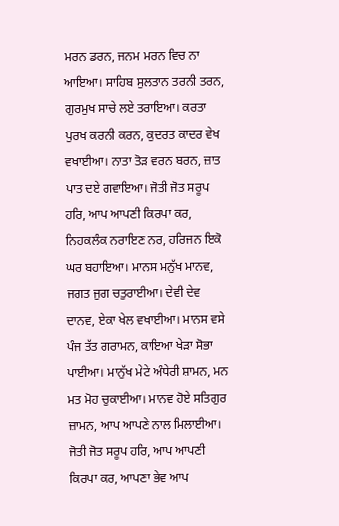ਮਰਨ ਡਰਨ, ਜਨਮ ਮਰਨ ਵਿਚ ਨਾ ਆਇਆ। ਸਾਹਿਬ ਸੁਲਤਾਨ ਤਰਨੀ ਤਰਨ, ਗੁਰਮੁਖ ਸਾਚੇ ਲਏ ਤਰਾਇਆ। ਕਰਤਾ ਪੁਰਖ ਕਰਨੀ ਕਰਨ, ਕੁਦਰਤ ਕਾਦਰ ਵੇਖ ਵਖਾਈਆ। ਨਾਤਾ ਤੋੜ ਵਰਨ ਬਰਨ, ਜ਼ਾਤ ਪਾਤ ਦਏ ਗਵਾਇਆ। ਜੋਤੀ ਜੋਤ ਸਰੂਪ ਹਰਿ, ਆਪ ਆਪਣੀ ਕਿਰਪਾ ਕਰ, ਨਿਹਕਲੰਕ ਨਰਾਇਣ ਨਰ, ਹਰਿਜਨ ਇਕੋ ਘਰ ਬਹਾਇਆ। ਮਾਨਸ ਮਨੁੱਖ ਮਾਨਵ, ਜਗਤ ਜੁਗ ਚਤੁਰਾਈਆ। ਦੇਵੀ ਦੇਵ ਦਾਨਵ, ਏਕਾ ਖੇਲ ਵਖਾਈਆ। ਮਾਨਸ ਵਸੇ ਪੰਜ ਤੱਤ ਗਰਾਮਨ, ਕਾਇਆ ਖੇੜਾ ਸੋਭਾ ਪਾਈਆ। ਮਾਨੁੱਖ ਮੇਟੇ ਅੰਧੇਰੀ ਸ਼ਾਮਨ, ਮਨ ਮਤ ਮੋਹ ਚੁਕਾਈਆ। ਮਾਨਵ ਹੋਏ ਸਤਿਗੁਰ ਜ਼ਾਮਨ, ਆਪ ਆਪਣੇ ਨਾਲ ਮਿਲਾਈਆ। ਜੋਤੀ ਜੋਤ ਸਰੂਪ ਹਰਿ, ਆਪ ਆਪਣੀ ਕਿਰਪਾ ਕਰ, ਆਪਣਾ ਭੇਵ ਆਪ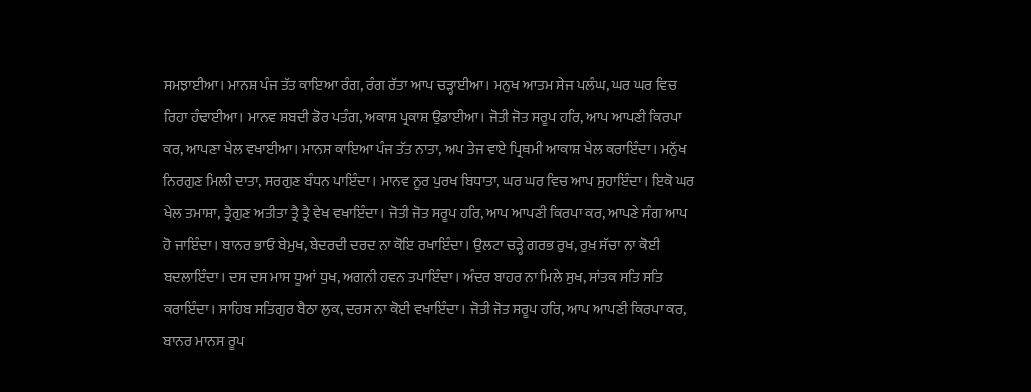ਸਮਝਾਈਆ। ਮਾਨਸ਼ ਪੰਜ ਤੱਤ ਕਾਇਆ ਰੰਗ, ਰੰਗ ਰੱਤਾ ਆਪ ਚੜ੍ਹਾਈਆ। ਮਨੁਖ ਆਤਮ ਸੇਜ ਪਲੰਘ, ਘਰ ਘਰ ਵਿਚ ਰਿਹਾ ਹੰਢਾਈਆ। ਮਾਨਵ ਸ਼ਬਦੀ ਡੋਰ ਪਤੰਗ, ਅਕਾਸ਼ ਪ੍ਰਕਾਸ਼ ਉਡਾਈਆ। ਜੋਤੀ ਜੋਤ ਸਰੂਪ ਹਰਿ, ਆਪ ਆਪਣੀ ਕਿਰਪਾ ਕਰ, ਆਪਣਾ ਖੇਲ ਵਖਾਈਆ। ਮਾਨਸ ਕਾਇਆ ਪੰਜ ਤੱਤ ਨਾਤਾ, ਅਪ ਤੇਜ ਵਾਏ ਪ੍ਰਿਥਮੀ ਆਕਾਸ਼ ਖੇਲ ਕਰਾਇੰਦਾ। ਮਨੁੱਖ ਨਿਰਗੁਣ ਮਿਲੀ ਦਾਤਾ, ਸਰਗੁਣ ਬੰਧਨ ਪਾਇੰਦਾ। ਮਾਨਵ ਨੂਰ ਪੁਰਖ ਬਿਧਾਤਾ, ਘਰ ਘਰ ਵਿਚ ਆਪ ਸੁਹਾਇੰਦਾ। ਇਕੋ ਘਰ ਖੇਲ ਤਮਾਸ਼ਾ, ਤ੍ਰੈਗੁਣ ਅਤੀਤਾ ਤ੍ਰੈ ਤ੍ਰੈ ਵੇਖ ਵਖਾਇੰਦਾ। ਜੋਤੀ ਜੋਤ ਸਰੂਪ ਹਰਿ, ਆਪ ਆਪਣੀ ਕਿਰਪਾ ਕਰ, ਆਪਣੇ ਸੰਗ ਆਪ ਹੋ ਜਾਇੰਦਾ। ਬਾਨਰ ਭਾਓ ਬੇਮੁਖ, ਬੇਦਰਦੀ ਦਰਦ ਨਾ ਕੋਇ ਰਖਾਇੰਦਾ। ਉਲਟਾ ਚੜ੍ਹੇ ਗਰਭ ਰੁਖ, ਰੁਖ਼ ਸੱਚਾ ਨਾ ਕੋਈ ਬਦਲਾਇੰਦਾ। ਦਸ ਦਸ ਮਾਸ ਧੂਆਂ ਧੁਖ, ਅਗਨੀ ਹਵਨ ਤਪਾਇੰਦਾ। ਅੰਦਰ ਬਾਹਰ ਨਾ ਮਿਲੇ ਸੁਖ, ਸਾਂਤਕ ਸਤਿ ਸਤਿ ਕਰਾਇੰਦਾ। ਸਾਹਿਬ ਸਤਿਗੁਰ ਬੈਠਾ ਲੁਕ, ਦਰਸ ਨਾ ਕੋਈ ਵਖਾਇੰਦਾ। ਜੋਤੀ ਜੋਤ ਸਰੂਪ ਹਰਿ, ਆਪ ਆਪਣੀ ਕਿਰਪਾ ਕਰ, ਬਾਨਰ ਮਾਨਸ ਰੂਪ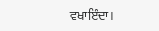ਵਖਾਇੰਦਾ।